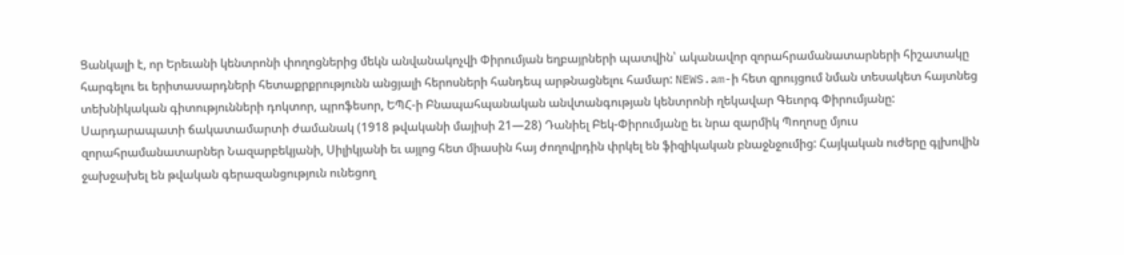Ցանկալի է, որ Երեւանի կենտրոնի փողոցներից մեկն անվանակոչվի Փիրումյան եղբայրների պատվին՝ ականավոր զորահրամանատարների հիշատակը հարգելու եւ երիտասարդների հետաքրքրությունն անցյալի հերոսների հանդեպ արթնացնելու համար: NEWS.am-ի հետ զրույցում նման տեսակետ հայտնեց տեխնիկական գիտությունների դոկտոր, պրոֆեսոր, ԵՊՀ-ի Բնապահպանական անվտանգության կենտրոնի ղեկավար Գեւորգ Փիրումյանը:
Սարդարապատի ճակատամարտի ժամանակ (1918 թվականի մայիսի 21—28) Դանիել Բեկ-Փիրումյանը եւ նրա զարմիկ Պողոսը մյուս զորահրամանատարներ Նազարբեկյանի, Սիլիկյանի եւ այլոց հետ միասին հայ ժողովրդին փրկել են ֆիզիկական բնաջնջումից: Հայկական ուժերը գլխովին ջախջախել են թվական գերազանցություն ունեցող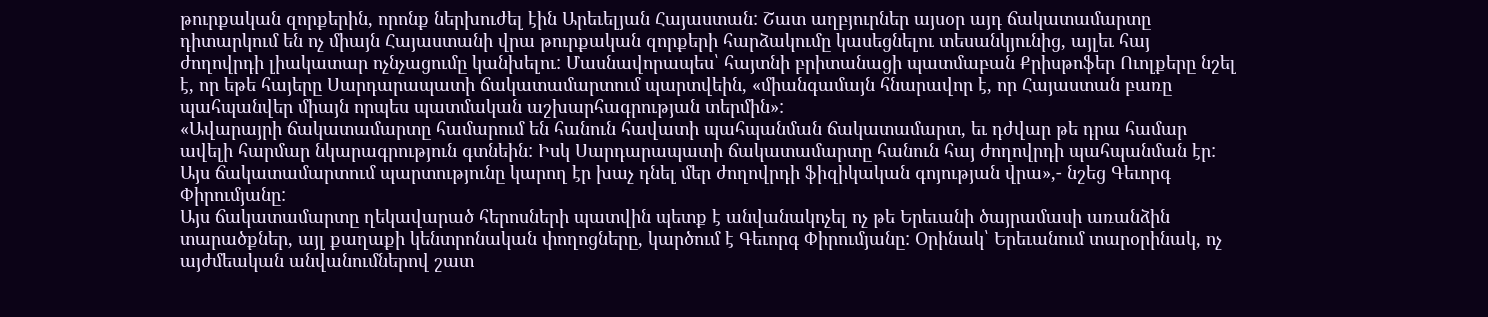թուրքական զորքերին, որոնք ներխուժել էին Արեւելյան Հայաստան: Շատ աղբյուրներ այսօր այդ ճակատամարտը դիտարկում են ոչ միայն Հայաստանի վրա թուրքական զորքերի հարձակումը կասեցնելու տեսանկյունից, այլեւ հայ ժողովրդի լիակատար ոչնչացումը կանխելու: Մասնավորապես՝ հայտնի բրիտանացի պատմաբան Քրիսթոֆեր Ուոլքերը նշել է, որ եթե հայերը Սարդարապատի ճակատամարտում պարտվեին, «միանգամայն հնարավոր է, որ Հայաստան բառը պահպանվեր միայն որպես պատմական աշխարհագրության տերմին»:
«Ավարայրի ճակատամարտը համարում են հանուն հավատի պահպանման ճակատամարտ, եւ դժվար թե դրա համար ավելի հարմար նկարագրություն գտնեին: Իսկ Սարդարապատի ճակատամարտը հանուն հայ ժողովրդի պահպանման էր: Այս ճակատամարտում պարտությունը կարող էր խաչ դնել մեր ժողովրդի ֆիզիկական գոյության վրա»,- նշեց Գեւորգ Փիրումյանը:
Այս ճակատամարտը ղեկավարած հերոսների պատվին պետք է անվանակոչել ոչ թե Երեւանի ծայրամասի առանձին տարածքներ, այլ քաղաքի կենտրոնական փողոցները, կարծում է Գեւորգ Փիրումյանը: Օրինակ՝ Երեւանում տարօրինակ, ոչ այժմեական անվանումներով շատ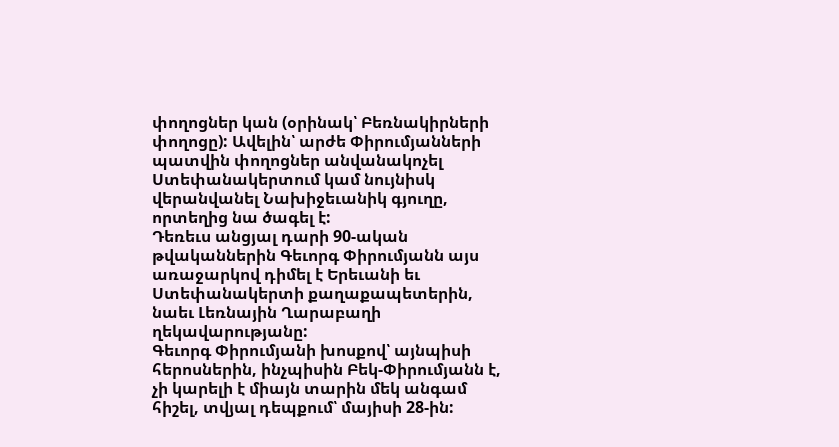փողոցներ կան (օրինակ՝ Բեռնակիրների փողոցը): Ավելին՝ արժե Փիրումյանների պատվին փողոցներ անվանակոչել Ստեփանակերտում կամ նույնիսկ վերանվանել Նախիջեւանիկ գյուղը, որտեղից նա ծագել է:
Դեռեւս անցյալ դարի 90-ական թվականներին Գեւորգ Փիրումյանն այս առաջարկով դիմել է Երեւանի եւ Ստեփանակերտի քաղաքապետերին, նաեւ Լեռնային Ղարաբաղի ղեկավարությանը:
Գեւորգ Փիրումյանի խոսքով՝ այնպիսի հերոսներին, ինչպիսին Բեկ-Փիրումյանն է, չի կարելի է միայն տարին մեկ անգամ հիշել, տվյալ դեպքում՝ մայիսի 28-ին: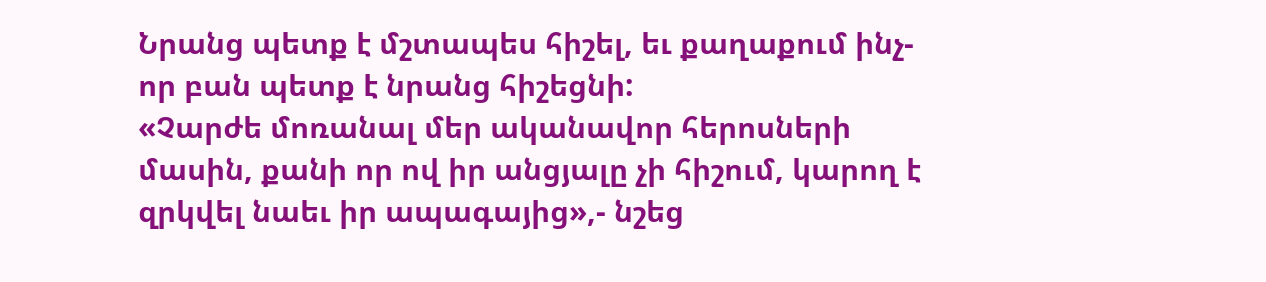Նրանց պետք է մշտապես հիշել, եւ քաղաքում ինչ-որ բան պետք է նրանց հիշեցնի:
«Չարժե մոռանալ մեր ականավոր հերոսների մասին, քանի որ ով իր անցյալը չի հիշում, կարող է զրկվել նաեւ իր ապագայից»,- նշեց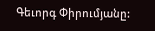Գեւորգ Փիրումյանը: